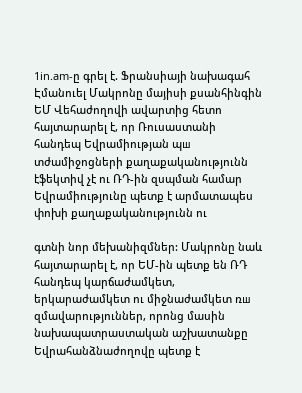1in.am-ը գրել է. Ֆրանսիայի նախագահ Էմանուել Մակրոնը մայիսի քսանհինգին ԵՄ Վեհաժողովի ավարտից հետո հայտարարել է, որ Ռուսաստանի հանդեպ Եվրամիության պш տժամիջոցների քաղաքականությունն էֆեկտիվ չէ ու ՌԴ-ին զսպման համար Եվրամիությունը պետք է արմատապես փոխի քաղաքականությունն ու

գտնի նոր մեխանիզմներ: Մակրոնը նաև հայտարարել է, որ ԵՄ-ին պետք են ՌԴ հանդեպ կարճաժամկետ, երկարաժամկետ ու միջնաժամկետ ռш զմավարություններ, որոնց մասին նախապատրաստական աշխատանքը Եվրահանձնաժողովը պետք է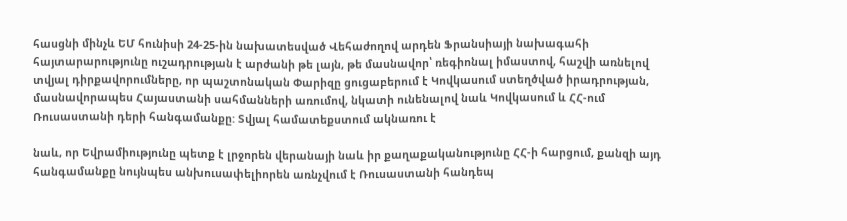հասցնի մինչև ԵՄ հունիսի 24-25-ին նախատեսված Վեհաժողով արդեն Ֆրանսիայի նախագահի
հայտարարությունը ուշադրության է արժանի թե լայն, թե մասնավոր՝ ռեգիոնալ իմաստով, հաշվի առնելով տվյալ դիրքավորումները, որ պաշտոնական Փարիզը ցուցաբերում է Կովկասում ստեղծված իրադրության, մասնավորապես Հայաստանի սահմանների առումով, նկատի ունենալով նաև Կովկասում և ՀՀ-ում Ռուսաստանի դերի հանգամանքը: Տվյալ համատեքստում ակնառու է

նաև, որ Եվրամիությունը պետք է լրջորեն վերանայի նաև իր քաղաքականությունը ՀՀ-ի հարցում, քանզի այդ հանգամանքը նույնպես անխուսափելիորեն առնչվում է Ռուսաստանի հանդեպ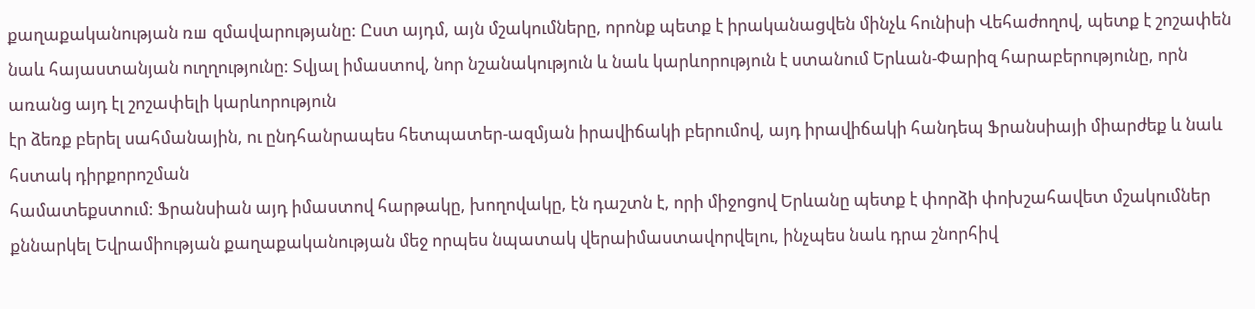քաղաքականության ռш զմավարությանը: Ըստ այդմ, այն մշակումները, որոնք պետք է իրականացվեն մինչև հունիսի Վեհաժողով, պետք է շոշափեն նաև հայաստանյան ուղղությունը: Տվյալ իմաստով, նոր նշանակություն և նաև կարևորություն է ստանում Երևան-Փարիզ հարաբերությունը, որն առանց այդ էլ շոշափելի կարևորություն
էր ձեռք բերել սահմանային, ու ընդհանրապես հետպատեր-ազմյան իրավիճակի բերումով, այդ իրավիճակի հանդեպ Ֆրանսիայի միարժեք և նաև հստակ դիրքորոշման
համատեքստում: Ֆրանսիան այդ իմաստով հարթակը, խողովակը, էն դաշտն է, որի միջոցով Երևանը պետք է փորձի փոխշահավետ մշակումներ քննարկել Եվրամիության քաղաքականության մեջ որպես նպատակ վերաիմաստավորվելու, ինչպես նաև դրա շնորհիվ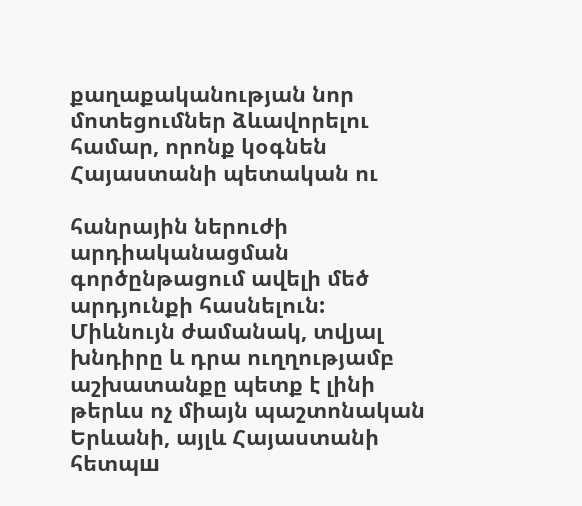քաղաքականության նոր մոտեցումներ ձևավորելու համար, որոնք կօգնեն Հայաստանի պետական ու

հանրային ներուժի արդիականացման գործընթացում ավելի մեծ արդյունքի հասնելուն: Միևնույն ժամանակ, տվյալ խնդիրը և դրա ուղղությամբ աշխատանքը պետք է լինի թերևս ոչ միայն պաշտոնական Երևանի, այլև Հայաստանի հետպш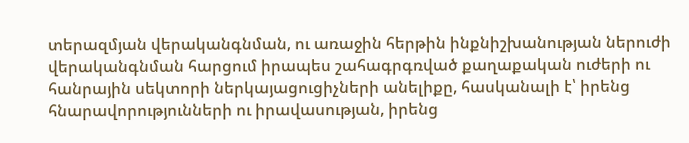տերազմյան վերականգնման, ու առաջին հերթին ինքնիշխանության ներուժի վերականգնման հարցում իրապես շահագրգռված քաղաքական ուժերի ու հանրային սեկտորի ներկայացուցիչների անելիքը, հասկանալի է՝ իրենց հնարավորությունների ու իրավասության, իրենց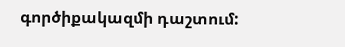գործիքակազմի դաշտում: